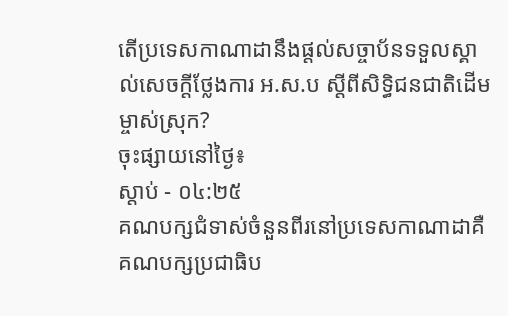តើប្រទេសកាណាដានឹងផ្តល់សច្ចាប័នទទួលស្គាល់សេចក្តីថ្លែងការ អ.ស.ប ស្តីពីសិទ្ធិជនជាតិដើមម្ចាស់ស្រុក?
ចុះផ្សាយនៅថ្ងៃ៖
ស្តាប់ - ០៤:២៥
គណបក្សជំទាស់ចំនួនពីរនៅប្រទេសកាណាដាគឺ គណបក្សប្រជាធិប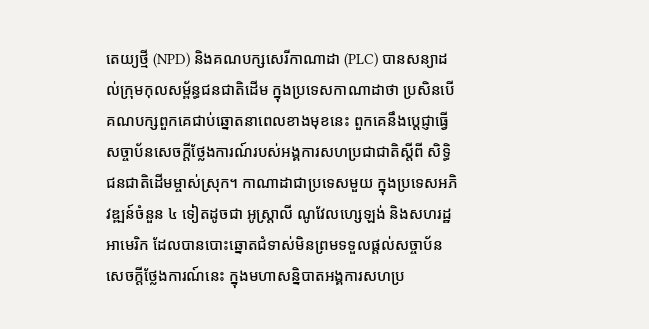តេយ្យថ្មី (NPD) និងគណបក្សសេរីកាណាដា (PLC) បានសន្យាដល់ក្រុមកុលសម្ព័ន្ធជនជាតិដើម ក្នុងប្រទេសកាណាដាថា ប្រសិនបើគណបក្សពួកគេជាប់ឆ្នោតនាពេលខាងមុខនេះ ពួកគេនឹងប្តេជ្ញាធ្វើសច្ចាប័នសេចក្តីថ្លែងការណ៍របស់អង្គការសហប្រជាជាតិស្តីពី សិទ្ធិជនជាតិដើមម្ចាស់ស្រុក។ កាណាដាជាប្រទេសមួយ ក្នុងប្រទេសអភិវឌ្ឍន៍ចំនួន ៤ ទៀតដូចជា អូស្រ្តាលី ណូវែលហ្សេឡង់ និងសហរដ្ឋអាមេរិក ដែលបានបោះឆ្នោតជំទាស់មិនព្រមទទួលផ្តល់សច្ចាប័នសេចក្តីថ្លែងការណ៍នេះ ក្នុងមហាសន្និបាតអង្គការសហប្រ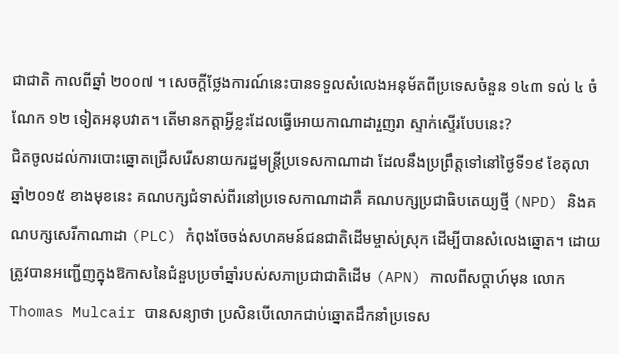ជាជាតិ កាលពីឆ្នាំ ២០០៧ ។ សេចក្តីថ្លែងការណ៍នេះបានទទួលសំលេងអនុម័តពីប្រទេសចំនួន ១៤៣ ទល់ ៤ ចំណែក ១២ ទៀតអនុបវាត។ តើមានកត្តាអ្វីខ្លះដែលធ្វើអោយកាណាដារួញរា ស្ទាក់ស្ទើរបែបនេះ?
ជិតចូលដល់ការបោះឆ្នោតជ្រើសរើសនាយករដ្ឋមន្ត្រីប្រទេសកាណាដា ដែលនឹងប្រព្រឹត្តទៅនៅថ្ងៃទី១៩ ខែតុលា ឆ្នាំ២០១៥ ខាងមុខនេះ គណបក្សជំទាស់ពីរនៅប្រទេសកាណាដាគឺ គណបក្សប្រជាធិបតេយ្យថ្មី (NPD) និងគណបក្សសេរីកាណាដា (PLC) កំពុងចែចង់សហគមន៍ជនជាតិដើមម្ចាស់ស្រុក ដើម្បីបានសំលេងឆ្នោត។ ដោយត្រូវបានអញ្ជើញក្នុងឱកាសនៃជំនួបប្រចាំឆ្នាំរបស់សភាប្រជាជាតិដើម (APN) កាលពីសប្តាហ៍មុន លោកThomas Mulcair បានសន្យាថា ប្រសិនបើលោកជាប់ឆ្នោតដឹកនាំប្រទេស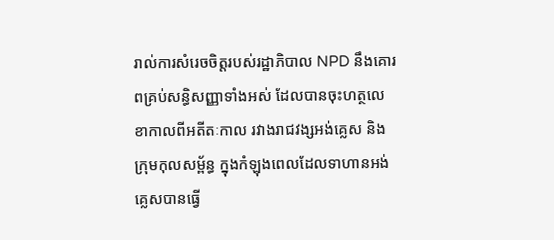រាល់ការសំរេចចិត្តរបស់រដ្ឋាភិបាល NPD នឹងគោរពគ្រប់សន្ធិសញ្ញាទាំងអស់ ដែលបានចុះហត្ថលេខាកាលពីអតីតៈកាល រវាងរាជវង្សអង់គ្លេស និងក្រុមកុលសម្ព័ន្ធ ក្នុងកំឡុងពេលដែលទាហានអង់គ្លេសបានធ្វើ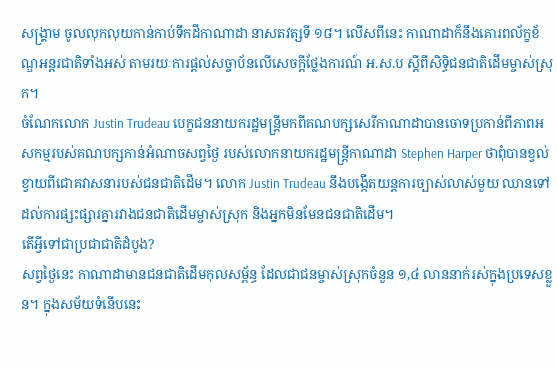សង្គ្រាម ចូលលុកលុយកាន់កាប់ទឹកដីកាណាដា នាសតវត្សទី ១៨។ លើសពីនេះ កាណាដាក៏នឹងគោរពល័ក្ខខ័ណ្ឌអន្តរជាតិទាំងអស់ តាមរយៈការផ្តល់សច្ចាប័នលើសេចក្តីថ្លែងការណ៍ អ.ស.ប ស្តីពីសិទ្ធិជនជាតិដើមម្ចាស់ស្រុក។
ចំណែកលោក Justin Trudeau បេក្ខជននាយករដ្ឋមន្រ្តីមកពីគណបក្សសេរីកាណាដាបានចោទប្រកាន់ពីភាពអសកម្មរបស់គណបក្សកាន់អំណាចសព្វថ្ងៃ របស់លោកនាយករដ្ឋមន្រ្តីកាណាដា Stephen Harper ថាពុំបានខ្វល់ខ្វាយពីជោគវាសនារបស់ជនជាតិដើម។ លោក Justin Trudeau នឹងបង្កើតយន្តការច្បាស់លាស់មួយ ឈានទៅដល់ការផ្សះផ្សារគ្នារវាងជនជាតិដើមម្ចាស់ស្រុក និងអ្នកមិនមែនជនជាតិដើម។
តើអ្វីទៅជាប្រជាជាតិដំបូង?
សព្វថ្ងៃនេះ កាណាដាមានជនជាតិដើមកុលសម្ព័ន្ធ ដែលជាជនម្ចាស់ស្រុកចំនួន ១,៤ លាននាក់រស់ក្នុងប្រទេសខ្លួន។ ក្នុងសម័យទំនើបនេះ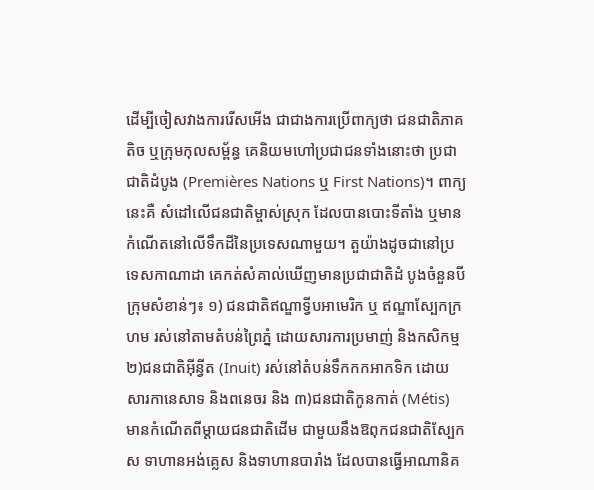ដើម្បីចៀសវាងការរើសអើង ជាជាងការប្រើពាក្យថា ជនជាតិភាគតិច ឬក្រុមកុលសម្ព័ន្ធ គេនិយមហៅប្រជាជនទាំងនោះថា ប្រជាជាតិដំបូង (Premières Nations ឬ First Nations)។ ពាក្យនេះគឺ សំដៅលើជនជាតិម្ចាស់ស្រុក ដែលបានបោះទីតាំង ឬមានកំណើតនៅលើទឹកដីនៃប្រទេសណាមួយ។ តួយ៉ាងដូចជានៅប្រទេសកាណាដា គេកត់សំគាល់ឃើញមានប្រជាជាតិដំ បូងចំនួនបីក្រុមសំខាន់ៗ៖ ១) ជនជាតិឥណ្ឌាទ្វីបអាមេរិក ឬ ឥណ្ឌាស្បែកក្រហម រស់នៅតាមតំបន់ព្រៃភ្នំ ដោយសារការប្រមាញ់ និងកសិកម្ម ២)ជនជាតិអ៊ីន្វីត (Inuit) រស់នៅតំបន់ទឹកកកអាកទិក ដោយសារកានេសាទ និងពនេចរ និង ៣)ជនជាតិកូនកាត់ (Métis) មានកំណើតពីម្តាយជនជាតិដើម ជាមួយនឹងឱពុកជនជាតិស្បែកស ទាហានអង់គ្លេស និងទាហានបារាំង ដែលបានធ្វើអាណានិគ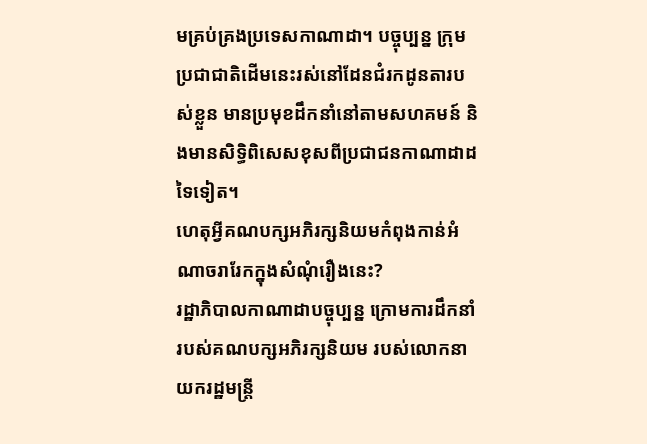មគ្រប់គ្រងប្រទេសកាណាដា។ បច្ចុប្បន្ន ក្រុមប្រជាជាតិដើមនេះរស់នៅដែនជំរកដូនតារបស់ខ្លួន មានប្រមុខដឹកនាំនៅតាមសហគមន៍ និងមានសិទ្ធិពិសេសខុសពីប្រជាជនកាណាដាដទៃទៀត។
ហេតុអ្វីគណបក្សអភិរក្សនិយមកំពុងកាន់អំណាចរារែកក្នុងសំណុំរឿងនេះ?
រដ្ឋាភិបាលកាណាដាបច្ចុប្បន្ន ក្រោមការដឹកនាំរបស់គណបក្សអភិរក្សនិយម របស់លោកនាយករដ្ឋមន្រ្តី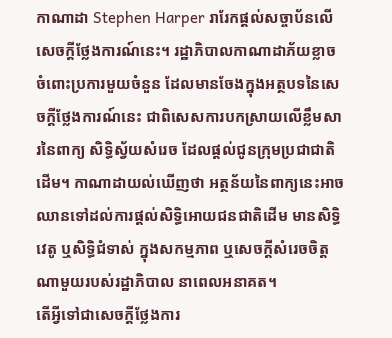កាណាដា Stephen Harper រារែកផ្តល់សច្ចាប័នលើសេចក្តីថ្លែងការណ៍នេះ។ រដ្ឋាភិបាលកាណាដាភ័យខ្លាចចំពោះប្រការមួយចំនួន ដែលមានចែងក្នុងអត្ថបទនៃសេចក្តីថ្លែងការណ៍នេះ ជាពិសេសការបកស្រាយលើខ្លឹមសារនៃពាក្យ សិទ្ធិស្វ័យសំរេច ដែលផ្តល់ជូនក្រុមប្រជាជាតិដើម។ កាណាដាយល់ឃើញថា អត្ថន័យនៃពាក្យនេះអាចឈានទៅដល់ការផ្តល់សិទ្ធិអោយជនជាតិដើម មានសិទ្ធិវេតូ ឬសិទ្ធិជំទាស់ ក្នុងសកម្មភាព ឬសេចក្តីសំរេចចិត្តណាមួយរបស់រដ្ឋាភិបាល នាពេលអនាគត។
តើអ្វីទៅជាសេចក្តីថ្លែងការ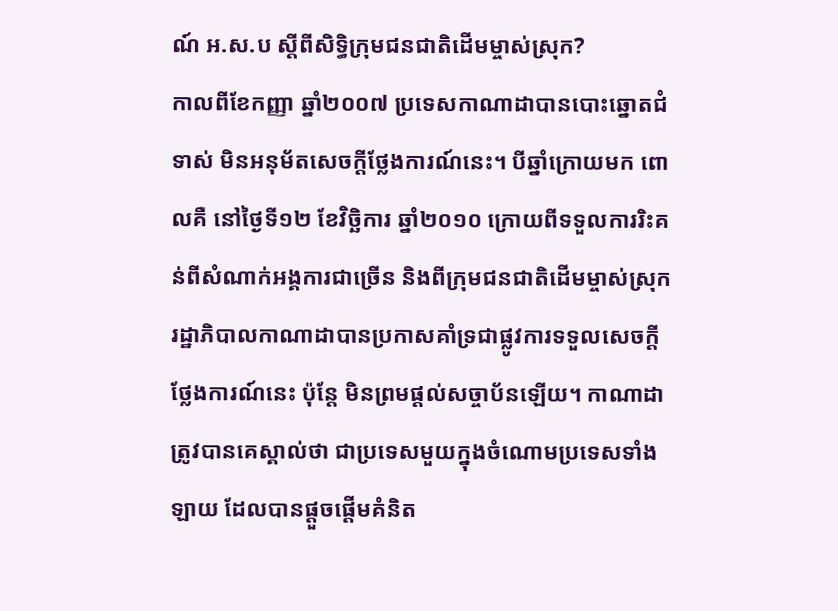ណ៍ អ.ស.ប ស្តីពីសិទ្ធិក្រុមជនជាតិដើមម្ចាស់ស្រុក?
កាលពីខែកញ្ញា ឆ្នាំ២០០៧ ប្រទេសកាណាដាបានបោះឆ្នោតជំទាស់ មិនអនុម័តសេចក្តីថ្លែងការណ៍នេះ។ បីឆ្នាំក្រោយមក ពោលគឺ នៅថ្ងៃទី១២ ខែវិច្ឆិការ ឆ្នាំ២០១០ ក្រោយពីទទួលការរិះគន់ពីសំណាក់អង្គការជាច្រើន និងពីក្រុមជនជាតិដើមម្ចាស់ស្រុក រដ្ឋាភិបាលកាណាដាបានប្រកាសគាំទ្រជាផ្លូវការទទួលសេចក្តីថ្លែងការណ៍នេះ ប៉ុន្តែ មិនព្រមផ្តល់សច្ចាប័នឡើយ។ កាណាដាត្រូវបានគេស្គាល់ថា ជាប្រទេសមួយក្នុងចំណោមប្រទេសទាំងឡាយ ដែលបានផ្តួចផ្តើមគំនិត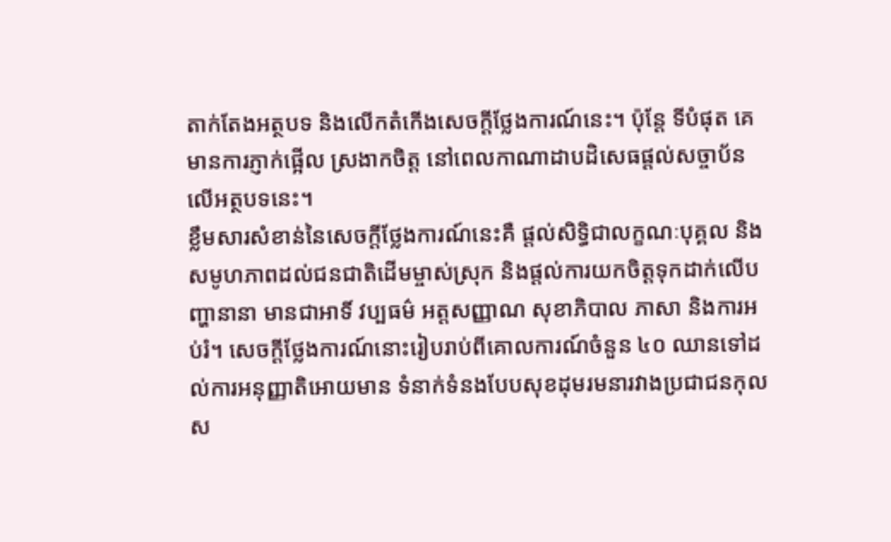តាក់តែងអត្ថបទ និងលើកតំកើងសេចក្តីថ្លែងការណ៍នេះ។ ប៉ុន្តែ ទីបំផុត គេមានការភ្ញាក់ផ្អើល ស្រងាកចិត្ត នៅពេលកាណាដាបដិសេធផ្តល់សច្ចាប័នលើអត្ថបទនេះ។
ខ្លឹមសារសំខាន់នៃសេចក្តីថ្លែងការណ៍នេះគឺ ផ្តល់សិទ្ធិជាលក្ខណៈបុគ្គល និងសមូហភាពដល់ជនជាតិដើមម្ចាស់ស្រុក និងផ្តល់ការយកចិត្តទុកដាក់លើបញ្ហានានា មានជាអាទិ៍ វប្បធម៌ អត្តសញ្ញាណ សុខាភិបាល ភាសា និងការអប់រំ។ សេចក្តីថ្លែងការណ៍នោះរៀបរាប់ពីគោលការណ៍ចំនួន ៤០ ឈានទៅដល់ការអនុញ្ញាតិអោយមាន ទំនាក់ទំនងបែបសុខដុមរមនារវាងប្រជាជនកុលស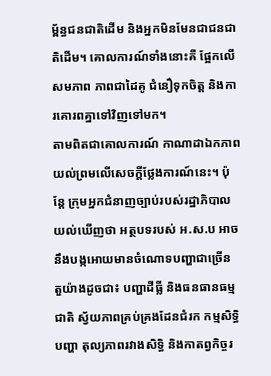ម្ព័ន្ធជនជាតិដើម និងអ្នកមិនមែនជាជនជាតិដើម។ គោលការណ៍ទាំងនោះគឺ ផ្អែកលើសមភាព ភាពជាដៃគូ ជំនឿទុកចិត្ត និងការគោរពគ្នាទៅវិញទៅមក។
តាមពិតជាគោលការណ៍ កាណាដាឯកភាពយល់ព្រមលើសេចក្តីថ្លែងការណ៍នេះ។ ប៉ុន្តែ ក្រុមអ្នកជំនាញច្បាប់របស់រដ្ឋាភិបាលយល់ឃើញថា អត្ថបទរបស់ អ.ស.ប អាចនឹងបង្កអោយមានចំណោទបញ្ហាជាច្រើន តួយ៉ាងដូចជា៖ បញ្ហាដីធ្លី និងធនធានធម្មជាតិ ស្វ័យភាពគ្រប់គ្រងដែនជំរក កម្មសិទ្ធិបញ្ហា តុល្យភាពរវាងសិទ្ធិ និងកាតព្វកិច្ចរ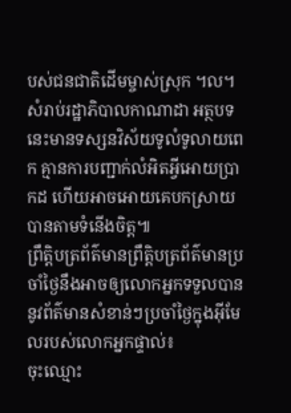បស់ជនជាតិដើមម្ចាស់ស្រុក ។ល។ សំរាប់រដ្ឋាភិបាលកាណាដា អត្ថបទនេះមានទស្សនវិស័យទូលំទូលាយពេក គ្មានការបញ្ជាក់លំអិតអ្វីអោយប្រាកដ ហើយអាចអោយគេបកស្រាយបានតាមទំនើងចិត្ត៕
ព្រឹត្តិបត្រព័ត៌មានព្រឹត្តិបត្រព័ត៌មានប្រចាំថ្ងៃនឹងអាចឲ្យលោកអ្នកទទួលបាននូវព័ត៌មានសំខាន់ៗប្រចាំថ្ងៃក្នុងអ៊ីមែលរបស់លោកអ្នកផ្ទាល់៖
ចុះឈ្មោះ